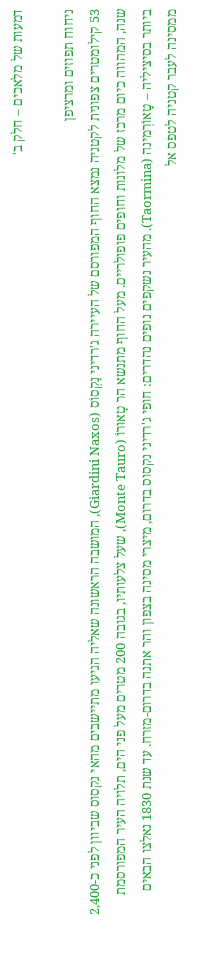דמעות של מלאכים – חלק ב'

ניחוח תפוזים ומרציפן
53 קילומטרים צפונית לקטניה נמצא החוף המפורסם של העיירה ג'רדיני נַקְסוֹס (Giardini Naxos), המושבה הראשונה שאליה הגיעו מתיישבים מהאי נקסוס שביוון לפני כ-2,400 שנה, המהווה כיום מרכז של מלונות וחופים פופולריים. מעל החוף מתנשא הר טָאוּרוֹ (Monte Tauro), שעל צלעותיו, בגובה 200 מטרים מעל פני הים, תלויה העיר המפורסמת ביותר בסיציליה – טָאוֹרְמינה (Taormina). מהעיר נשקפים נופים נהדרים: חופי ג'רדיני נקסוס בדרום, מיצרי מסינה בצפון והר אתנה בדרום-מזרח. עד שנת 1830 נאלצו הבאים ממסינה לעבר קטניה לטפס אל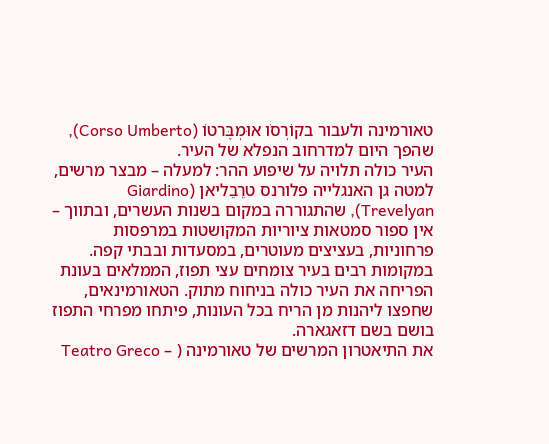טאורמינה ולעבור בקוֹרְסֹו אוּמְבֶּרטוֹ (Corso Umberto), שהפך היום למדרחוב הנפלא של העיר.
העיר כולה תלויה על שיפוע ההר: למעלה – מבצר מרשים, למטה גן האנגלייה פלורנס טרֵבֵליאן (Giardino Trevelyan), שהתגוררה במקום בשנות העשרים, ובתווך – אין ספור סמטאות ציוריות המקושטות במרפסות פרחוניות, בעציצים מעוטרים, במסעדות ובבתי קפה.
במקומות רבים בעיר צומחים עצי תפוז, הממלאים בעונת הפריחה את העיר כולה בניחוח מתוק. הטאורמינאים, שחפצו ליהנות מן הריח בכל העונות, פיתחו מפרחי התפוז בושם בשם דזאגארה.
את התיאטרון המרשים של טאורמינה ( – Teatro Greco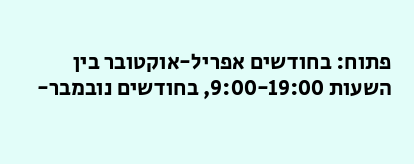פתוח: בחודשים אפריל-אוקטובר בין השעות 9:00-19:00, בחודשים נובמבר-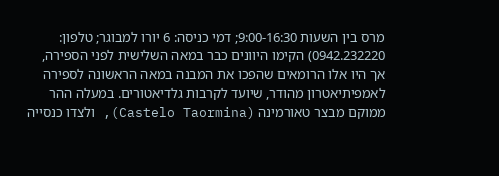מרס בין השעות 9:00-16:30; דמי כניסה: 6 יורו למבוגר; טלפון: 0942.232220) הקימו היוונים כבר במאה השלישית לפני הספירה, אך היו אלו הרומאים שהפכו את המבנה במאה הראשונה לספירה לאמפיתיאטרון מהודר, שיועד לקרבות גלדיאטורים. במעלה ההר ממוקם מבצר טאורמינה (Castelo Taormina), ולצדו כנסייה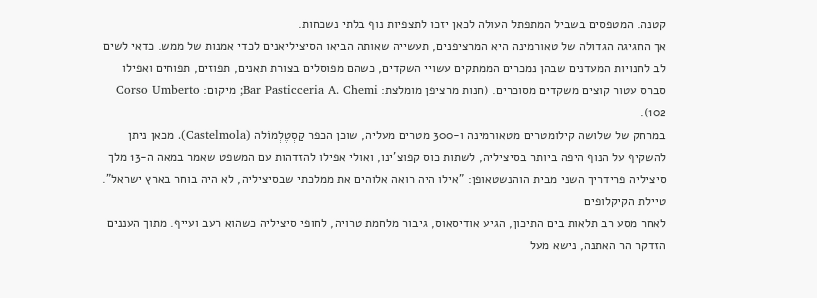קטנה. המטפסים בשביל המתפתל העולה לכאן יזכו לתצפיות נוף בלתי נשכחות.
אך החגיגה הגדולה של טאורמינה היא המרציפנים, תעשייה שאותה הביאו הסיציליאנים לכדי אמנות של ממש. כדאי לשים לב לחנויות המעדנים שבהן נמכרים הממתקים עשויי השקדים, כשהם מפוסלים בצורת תאנים, תפוזים, תפוחים ואפילו סברס עטור קוצים משקדים מסוכרים. (חנות מרציפן מומלצת: Bar Pasticceria A. Chemi; מיקום: Corso Umberto 102).
במרחק של שלושה קילומטרים מטאורמינה ו-300 מטרים מעליה, שוכן הכפר קַסְטֶלְמוֹלה (Castelmola). מכאן ניתן להשקיף על הנוף היפה ביותר בסיציליה, לשתות כוס קפוצ'ינו, ואולי אפילו להזדהות עם המשפט שאמר במאה ה-13 מלך סיציליה פרידריך השני מבית הוהנשטאופן: "אילו היה רואה אלוהים את ממלכתי שבסיציליה, לא היה בוחר בארץ ישראל".
טיילת הקיקלופים
לאחר מסע רב תלאות בים התיכון, הגיע אודיסאוס, גיבור מלחמת טרויה, לחופי סיציליה כשהוא רעב ועייף. מתוך העננים הזדקר הר האתנה, נישא מעל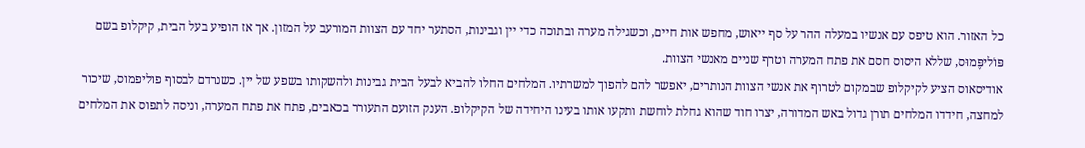כל האזור. הוא טיפס עם אנשיו במעלה ההר על סף ייאוש, מחפש אות חיים, וכשגילה מערה ובתוכה כדי יין וגבינות, הסתער יחד עם הצוות המורעב על המזון. אך אז הופיע בעל הבית, קיקלופ בשם פּוֹליפֶּמוּס, שללא היסוס חסם את פתח המערה וטרף שניים מאנשי הצוות.
אודיסאוס הציע לקיקלופ שבמקום לטרוף את אנשי הצוות הנותרים, יאפשר להם להפוך למשרתיו. המלחים החלו להביא לבעל הבית גבינות ולהשקותו בשפע של יין. כשנרדם לבסוף פוליפמוס, שיכור למחצה, חידדו המלחים תורן גדול באש המדורה, יצרו חוד שהוא גחלת לוחשת ותקעו אותו בעינו היחידה של הקיקלופ. הענק הזועם התעורר בכאבים, פתח את פתח המערה, וניסה לתפוס את המלחים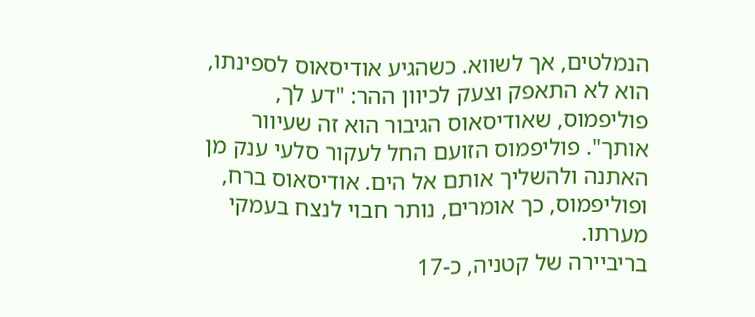הנמלטים, אך לשווא. כשהגיע אודיסאוס לספינתו, הוא לא התאפק וצעק לכיוון ההר: "דע לך, פוליפמוס, שאודיסאוס הגיבור הוא זה שעיוור אותך". פוליפמוס הזועם החל לעקור סלעי ענק מן האתנה ולהשליך אותם אל הים. אודיסאוס ברח, ופוליפמוס, כך אומרים, נותר חבוי לנצח בעמקי מערתו.
בריביירה של קטניה, כ-17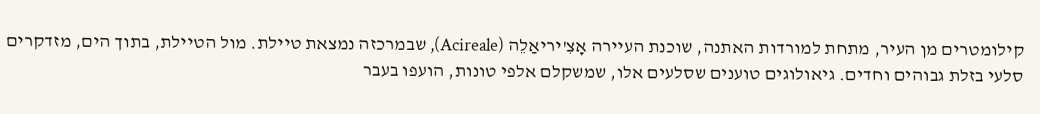קילומטרים מן העיר, מתחת למורדות האתנה, שוכנת העיירה אָצִ'יריאַלֵה (Acireale), שבמרכזה נמצאת טיילת. מול הטיילת, בתוך הים, מזדקרים סלעי בזלת גבוהים וחדים. גיאולוגים טוענים שסלעים אלו, שמשקלם אלפי טונות, הועפו בעבר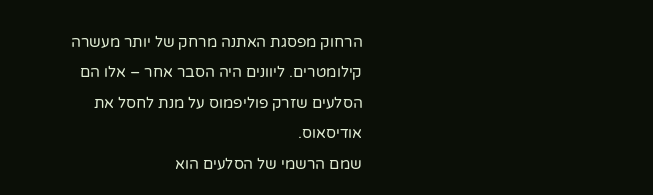הרחוק מפסגת האתנה מרחק של יותר מעשרה קילומטרים. ליוונים היה הסבר אחר – אלו הם הסלעים שזרק פוליפמוס על מנת לחסל את אודיסאוס.
שמם הרשמי של הסלעים הוא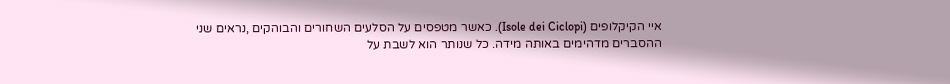איי הקיקלופים (Isole dei Ciclopi). כאשר מטפסים על הסלעים השחורים והבוהקים ,נראים שני ההסברים מדהימים באותה מידה. כל שנותר הוא לשבת על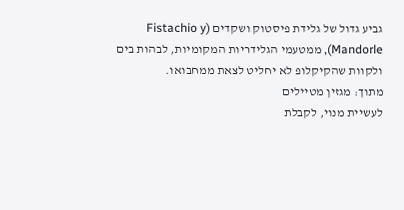גביע גדול של גלידת פיסטוק ושקדים (Fistachio y Mandorle), ממטעמי הגלידריות המקומיות, לבהות בים ולקוות שהקיקלופ לא יחליט לצאת ממחבואו.
מתוך: מגזין מטיילים
לעשיית מנוי, לקבלת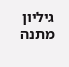גיליון מתנה